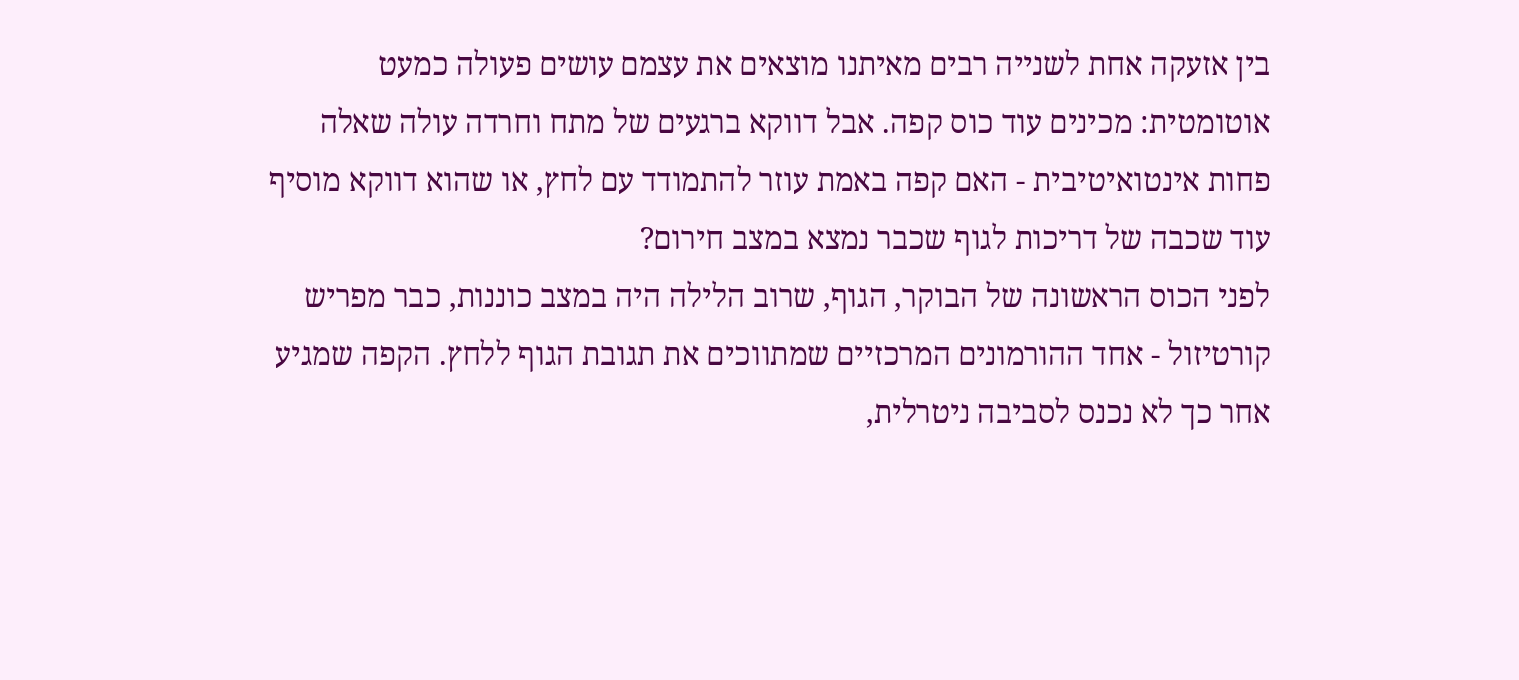בין אזעקה אחת לשנייה רבים מאיתנו מוצאים את עצמם עושים פעולה כמעט אוטומטית: מכינים עוד כוס קפה. אבל דווקא ברגעים של מתח וחרדה עולה שאלה פחות אינטואיטיבית - האם קפה באמת עוזר להתמודד עם לחץ, או שהוא דווקא מוסיף עוד שכבה של דריכות לגוף שכבר נמצא במצב חירום?
לפני הכוס הראשונה של הבוקר, הגוף, שרוב הלילה היה במצב כוננות, כבר מפריש קורטיזול - אחד ההורמונים המרכזיים שמתווכים את תגובת הגוף ללחץ. הקפה שמגיע אחר כך לא נכנס לסביבה ניטרלית,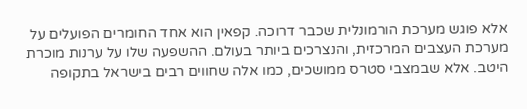אלא פוגש מערכת הורמונלית שכבר דרוכה. קפאין הוא אחד החומרים הפועלים על מערכת העצבים המרכזית, והנצרכים ביותר בעולם. ההשפעה שלו על ערנות מוכרת היטב. אלא שבמצבי סטרס ממושכים, כמו אלה שחווים רבים בישראל בתקופה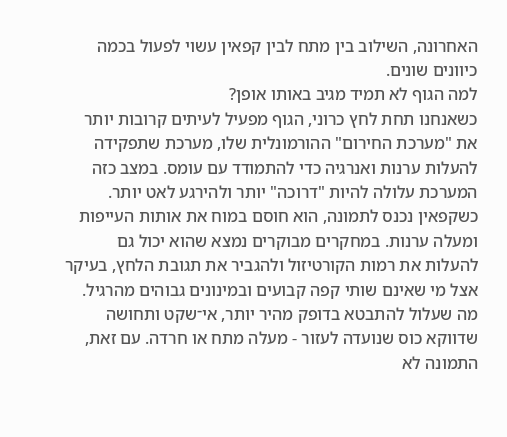האחרונה, השילוב בין מתח לבין קפאין עשוי לפעול בכמה כיוונים שונים.
למה הגוף לא תמיד מגיב באותו אופן?
כשאנחנו תחת לחץ כרוני, הגוף מפעיל לעיתים קרובות יותר את "מערכת החירום" ההורמונלית שלו, מערכת שתפקידה להעלות ערנות ואנרגיה כדי להתמודד עם עומס. במצב כזה המערכת עלולה להיות "דרוכה" יותר ולהירגע לאט יותר.
כשקפאין נכנס לתמונה, הוא חוסם במוח את אותות העייפות ומעלה ערנות. במחקרים מבוקרים נמצא שהוא יכול גם להעלות את רמות הקורטיזול ולהגביר את תגובת הלחץ, בעיקר אצל מי שאינם שותי קפה קבועים ובמינונים גבוהים מהרגיל. מה שעלול להתבטא בדופק מהיר יותר, אי־שקט ותחושה שדווקא כוס שנועדה לעזור - מעלה מתח או חרדה. עם זאת, התמונה לא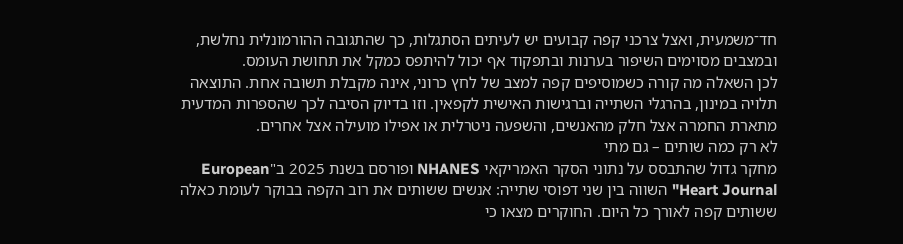חד־משמעית, ואצל צרכני קפה קבועים יש לעיתים הסתגלות, כך שהתגובה ההורמונלית נחלשת, ובמצבים מסוימים השיפור בערנות ובתפקוד אף יכול להיתפס כמקל את תחושת העומס.
לכן השאלה מה קורה כשמוסיפים קפה למצב של לחץ כרוני, אינה מקבלת תשובה אחת. התוצאה תלויה במינון, בהרגלי השתייה וברגישות האישית לקפאין. וזו בדיוק הסיבה לכך שהספרות המדעית מתארת החמרה אצל חלק מהאנשים, והשפעה ניטרלית או אפילו מועילה אצל אחרים.
לא רק כמה שותים – גם מתי
מחקר גדול שהתבסס על נתוני הסקר האמריקאי NHANES ופורסם בשנת 2025 ב"European Heart Journal" השווה בין שני דפוסי שתייה: אנשים ששותים את רוב הקפה בבוקר לעומת כאלה ששותים קפה לאורך כל היום. החוקרים מצאו כי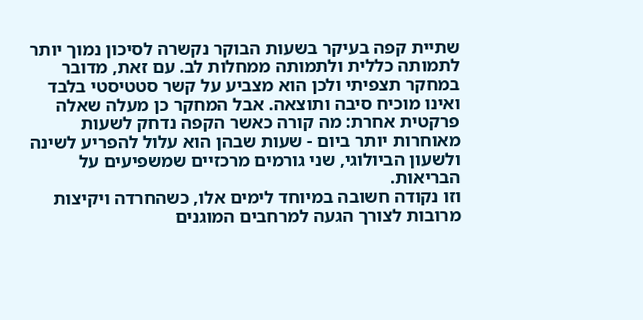שתיית קפה בעיקר בשעות הבוקר נקשרה לסיכון נמוך יותר לתמותה כללית ולתמותה ממחלות לב. עם זאת, מדובר במחקר תצפיתי ולכן הוא מצביע על קשר סטטיסטי בלבד ואינו מוכיח סיבה ותוצאה. אבל המחקר כן מעלה שאלה פרקטית אחרת: מה קורה כאשר הקפה נדחק לשעות מאוחרות יותר ביום - שעות שבהן הוא עלול להפריע לשינה ולשעון הביולוגי, שני גורמים מרכזיים שמשפיעים על הבריאות.
וזו נקודה חשובה במיוחד לימים אלו, כשהחרדה ויקיצות מרובות לצורך הגעה למרחבים המוגנים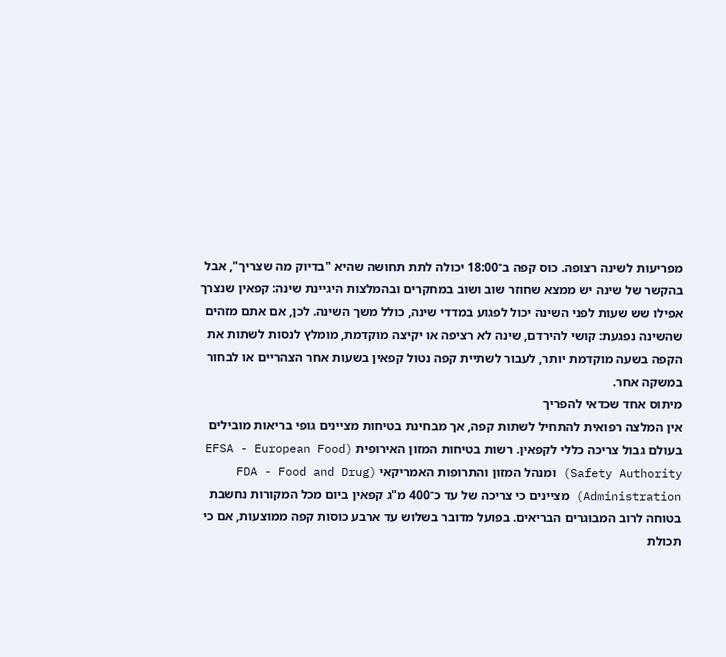מפריעות לשינה רצופה. כוס קפה ב־18:00 יכולה לתת תחושה שהיא "בדיוק מה שצריך", אבל בהקשר של שינה יש ממצא שחוזר שוב ושוב במחקרים ובהמלצות היגיינת שינה: קפאין שנצרך אפילו שש שעות לפני השינה יכול לפגוע במדדי שינה, כולל משך השינה. לכן, אם אתם מזהים שהשינה נפגעת: קושי להירדם, שינה לא רציפה או יקיצה מוקדמת, מומלץ לנסות לשתות את הקפה בשעה מוקדמת יותר, לעבור לשתיית קפה נטול קפאין בשעות אחר הצהריים או לבחור במשקה אחר.
מיתוס אחד שכדאי להפריך
אין המלצה רפואית להתחיל לשתות קפה, אך מבחינת בטיחות מציינים גופי בריאות מובילים בעולם גבול צריכה כללי לקפאין. רשות בטיחות המזון האירופית (EFSA - European Food Safety Authority) ומנהל המזון והתרופות האמריקאי (FDA - Food and Drug Administration) מציינים כי צריכה של עד כ־400 מ"ג קפאין ביום מכל המקורות נחשבת בטוחה לרוב המבוגרים הבריאים. בפועל מדובר בשלוש עד ארבע כוסות קפה ממוצעות, אם כי תכולת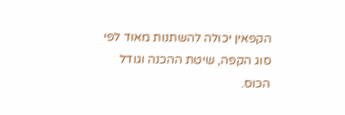הקפאין יכולה להשתנות מאוד לפי סוג הקפה, שיטת ההכנה וגודל הכוס.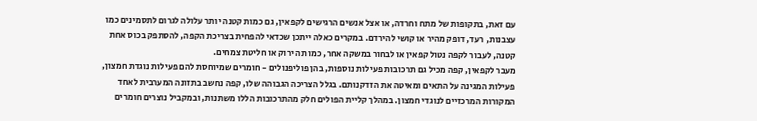עם זאת, בתקופות של מתח וחרדה, או אצל אנשים הרגישים לקפאין, גם כמות קטנה יותר עלולה לגרום לתסמינים כמו עצבנות, רעד, דופק מהיר או קושי להירדם. במקרים כאלה ייתכן שכדאי להפחית בצריכת הקפה, להסתפק בכוס אחת קטנה, לעבור לקפה נטול קפאין או לבחור במשקה אחר, כמו תה ירוק או חליטת צמחים.
מעבר לקפאין, קפה מכיל גם תרכובות פעילות נוספות, בהן פוליפנולים - חומרים שמיוחסת להם פעילות נוגדת חמצון, פעילות המגינה על התאים ומאיטה את הזדקנותם. בגלל הצריכה הגבוהה שלו, קפה נחשב בתזונה המערבית לאחד המקורות המרכזיים לנוגדי חמצון. במהלך קליית הפולים חלק מהתרכובות הללו משתנות, ובמקביל נוצרים חומרים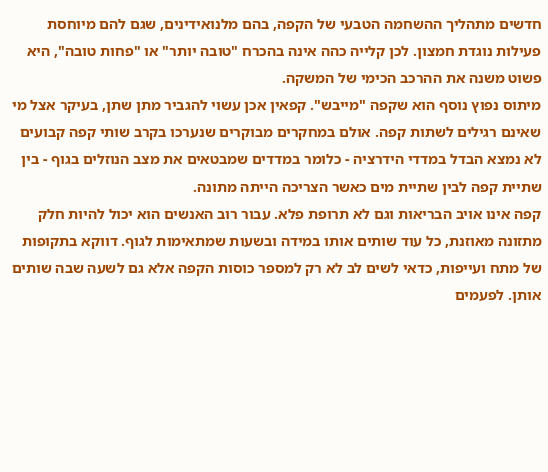חדשים מתהליך ההשחמה הטבעי של הקפה, בהם מלנואידינים, שגם להם מיוחסת פעילות נוגדת חמצון. לכן קלייה כהה אינה בהכרח "טובה יותר" או "פחות טובה", היא פשוט משנה את ההרכב הכימי של המשקה.
מיתוס נפוץ נוסף הוא שקפה "מייבש". קפאין אכן עשוי להגביר מתן שתן, בעיקר אצל מי שאינם רגילים לשתות קפה. אולם במחקרים מבוקרים שנערכו בקרב שותי קפה קבועים לא נמצא הבדל במדדי הידרציה - כלומר במדדים שמבטאים את מצב הנוזלים בגוף - בין שתיית קפה לבין שתיית מים כאשר הצריכה הייתה מתונה.
קפה אינו אויב הבריאות וגם לא תרופת פלא. עבור רוב האנשים הוא יכול להיות חלק מתזונה מאוזנת, כל עוד שותים אותו במידה ובשעות שמתאימות לגוף. דווקא בתקופות של מתח ועייפות, כדאי לשים לב לא רק למספר כוסות הקפה אלא גם לשעה שבה שותים אותן. לפעמים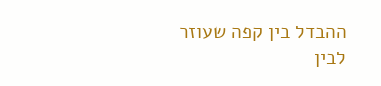ההבדל בין קפה שעוזר לבין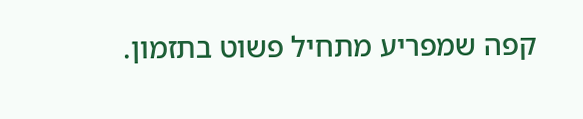קפה שמפריע מתחיל פשוט בתזמון.